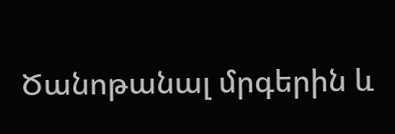Ծանոթանալ մրգերին և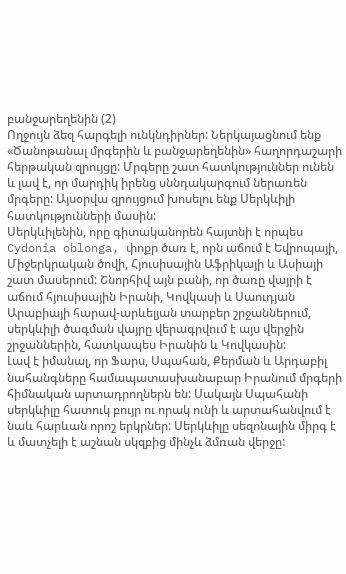բանջարեղենին (2)
Ողջույն ձեզ հարգելի ունկնդիրներ: Ներկայացնում ենք «Ծանոթանալ մրգերին և բանջարեղենին» հաղորդաշարի հերթական զրույցը: Մրգերը շատ հատկություններ ունեն և լավ է, որ մարդիկ իրենց սննդակարգում ներառեն մրգերը: Այսօրվա զրույցում խոսելու ենք Սերկևիլի հատկությունների մասին:
Սերկևիլենին, որը գիտականորեն հայտնի է որպես Cydonia oblonga, փոքր ծառ է, որն աճում է Եվրոպայի, Միջերկրական ծովի, Հյուսիսային Աֆրիկայի և Ասիայի շատ մասերում: Շնորհիվ այն բանի, որ ծառը վայրի է աճում հյուսիսային Իրանի, Կովկասի և Սաուդյան Արաբիայի հարավ-արևելյան տարբեր շրջաններում, սերկևիլի ծագման վայրը վերագրվում է այս վերջին շրջաններին, հատկապես Իրանին և Կովկասին:
Լավ է իմանալ, որ Ֆարս, Սպահան, Քերման և Արդաբիլ նահանգները համապատասխանաբար Իրանում մրգերի հիմնական արտադրողներն են: Սակայն Սպահանի սերկևիլը հատուկ բույր ու որակ ունի և արտահանվում է նաև հարևան որոշ երկրներ: Սերկևիլը սեզոնային միրգ է և մատչելի է աշնան սկզբից մինչև ձմռան վերջը: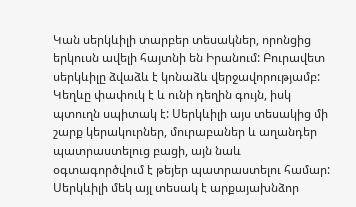Կան սերկևիլի տարբեր տեսակներ, որոնցից երկուսն ավելի հայտնի են Իրանում: Բուրավետ սերկևիլը ձվաձև է կոնաձև վերջավորությամբ: Կեղևը փափուկ է և ունի դեղին գույն, իսկ պտուղն սպիտակ է: Սերկևիլի այս տեսակից մի շարք կերակուրներ, մուրաբաներ և աղանդեր պատրաստելուց բացի, այն նաև օգտագործվում է թեյեր պատրաստելու համար: Սերկևիլի մեկ այլ տեսակ է արքայախնձոր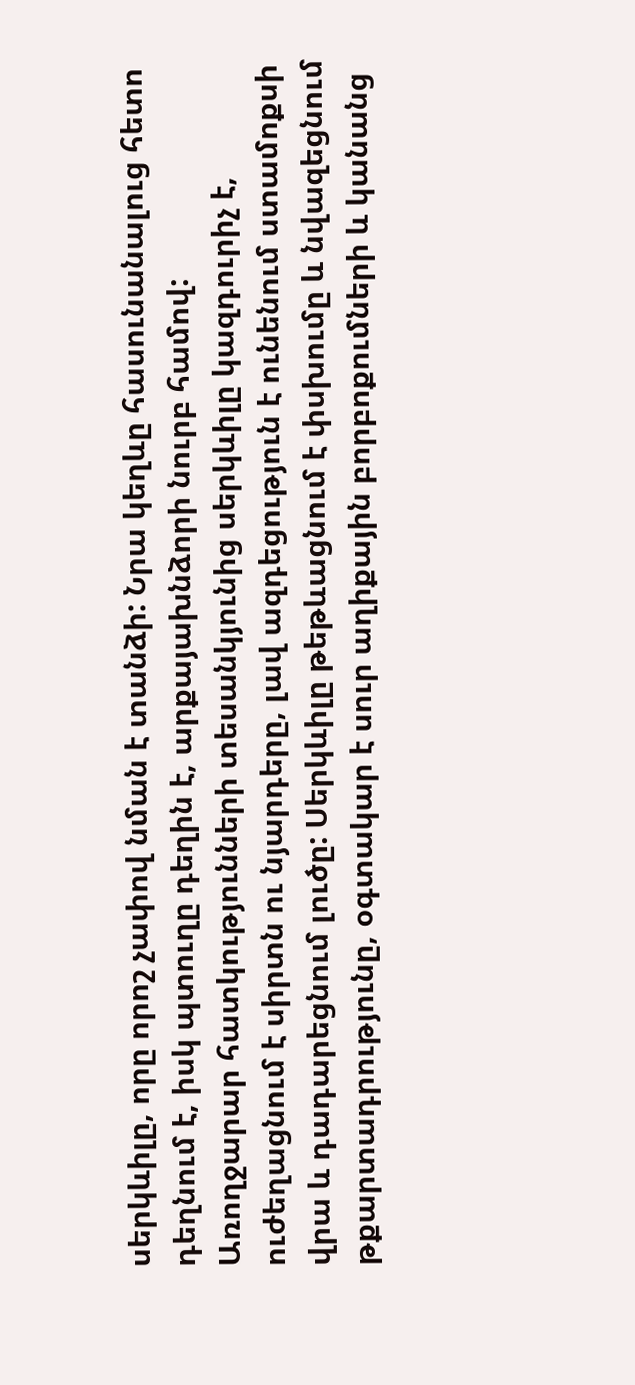սերկևիլը, որը որոշ չափով նման է տանձի: Նրա կեղևը հասունանալուց հետո դեղնում է, իսկ պտուղը դեղին է, արքայախնձորի նուրբ համով:
Առողջարար հատկությունների տեսանկյունից սերկևիլը կազդուրիչ է, ուժեղացնում է սիրտն ու նյարդերը, լավ ազդեցություն է ունենում ստամոքսի վրա և դադարեցնում լուծը: Սերկևիլը թեթևացնում է փսխումը և նվազեցնում թքարտադրությունը, օգտակար է սուր աղիքային բորբոքումների և կանանց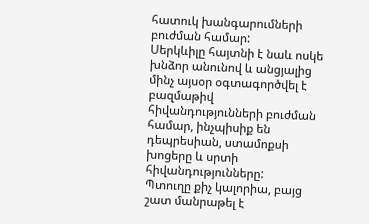հատուկ խանգարումների բուժման համար:
Սերկևիլը հայտնի է նաև ոսկե խնձոր անունով և անցյալից մինչ այսօր օգտագործվել է բազմաթիվ հիվանդությունների բուժման համար, ինչպիսիք են դեպրեսիան, ստամոքսի խոցերը և սրտի հիվանդությունները:
Պտուղը քիչ կալորիա, բայց շատ մանրաթել է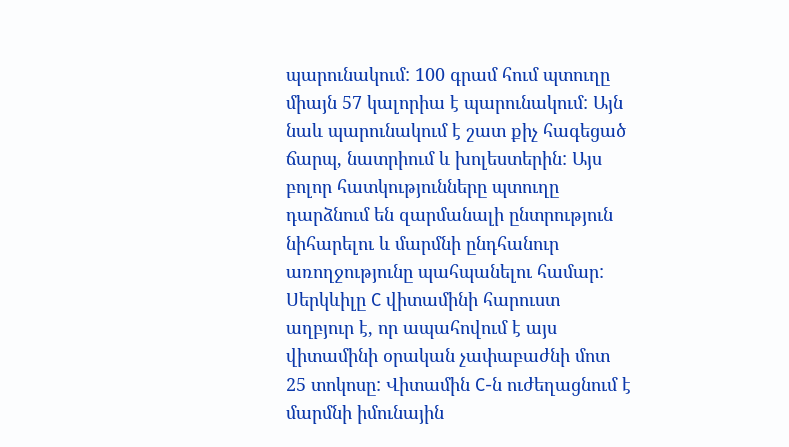պարունակում: 100 գրամ հում պտուղը միայն 57 կալորիա է պարունակում: Այն նաև պարունակում է շատ քիչ հագեցած ճարպ, նատրիում և խոլեստերին: Այս բոլոր հատկությունները պտուղը դարձնում են զարմանալի ընտրություն նիհարելու և մարմնի ընդհանուր առողջությունը պահպանելու համար:
Սերկևիլը C վիտամինի հարուստ աղբյուր է, որ ապահովում է այս վիտամինի օրական չափաբաժնի մոտ 25 տոկոսը: Վիտամին C-ն ուժեղացնում է մարմնի իմունային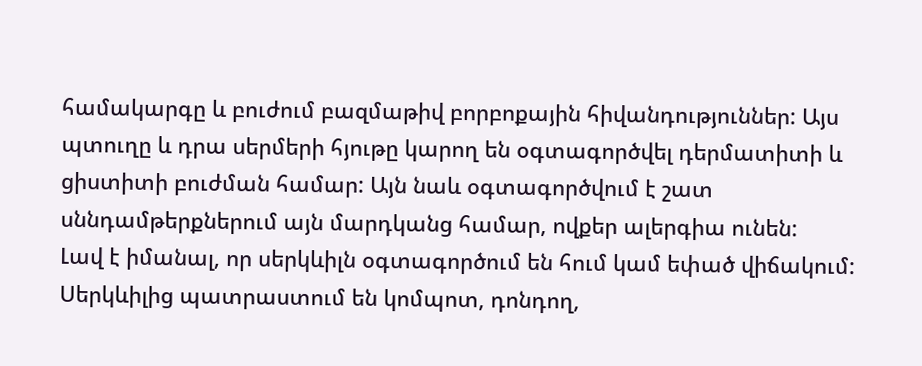համակարգը և բուժում բազմաթիվ բորբոքային հիվանդություններ: Այս պտուղը և դրա սերմերի հյութը կարող են օգտագործվել դերմատիտի և ցիստիտի բուժման համար: Այն նաև օգտագործվում է շատ սննդամթերքներում այն մարդկանց համար, ովքեր ալերգիա ունեն:
Լավ է իմանալ, որ սերկևիլն օգտագործում են հում կամ եփած վիճակում: Սերկևիլից պատրաստում են կոմպոտ, դոնդող,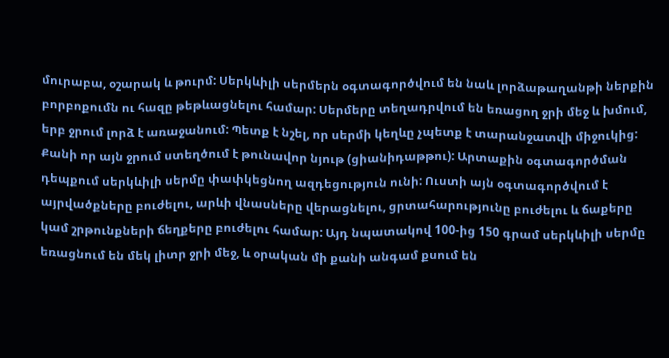մուրաբա, օշարակ և թուրմ: Սերկևիլի սերմերն օգտագործվում են նաև լորձաթաղանթի ներքին բորբոքումն ու հազը թեթևացնելու համար: Սերմերը տեղադրվում են եռացող ջրի մեջ և խմում, երբ ջրում լորձ է առաջանում: Պետք է նշել, որ սերմի կեղևը չպետք է տարանջատվի միջուկից: Քանի որ այն ջրում ստեղծում է թունավոր նյութ (ցիանիդաթթու): Արտաքին օգտագործման դեպքում սերկևիլի սերմը փափկեցնող ազդեցություն ունի: Ուստի այն օգտագործվում է այրվածքները բուժելու, արևի վնասները վերացնելու, ցրտահարությունը բուժելու և ճաքերը կամ շրթունքների ճեղքերը բուժելու համար: Այդ նպատակով 100-ից 150 գրամ սերկևիլի սերմը եռացնում են մեկ լիտր ջրի մեջ, և օրական մի քանի անգամ քսում են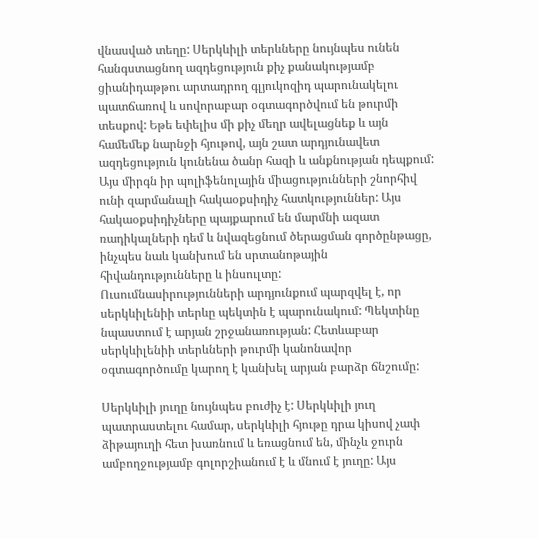վնասված տեղը: Սերկևիլի տերևները նույնպես ունեն հանգստացնող ազդեցություն քիչ քանակությամբ ցիանիդաթթու արտադրող գլյուկոզիդ պարունակելու պատճառով և սովորաբար օգտագործվում են թուրմի տեսքով: Եթե եփելիս մի քիչ մեղր ավելացնեք և այն համեմեք նարնջի հյութով, այն շատ արդյունավետ ազդեցություն կունենա ծանր հազի և անքնության դեպքում: Այս միրգն իր պոլիֆենոլային միացությունների շնորհիվ ունի զարմանալի հակաօքսիդիչ հատկություններ: Այս հակաօքսիդիչները պայքարում են մարմնի ազատ ռադիկալների դեմ և նվազեցնում ծերացման գործընթացը, ինչպես նաև կանխում են սրտանոթային հիվանդությունները և ինսուլտը:
Ուսումնասիրությունների արդյունքում պարզվել է, որ սերկևիլենիի տերևը պեկտին է պարունակում: Պեկտինը նպաստում է արյան շրջանառության: Հետևաբար սերկևիլենիի տերևների թուրմի կանոնավոր օգտագործումը կարող է կանխել արյան բարձր ճնշումը:

Սերկևիլի յուղը նույնպես բուժիչ է: Սերկևիլի յուղ պատրաստելու համար, սերկևիլի հյութը դրա կիսով չափ ձիթայուղի հետ խառնում և եռացնում են, մինչև ջուրն ամբողջությամբ գոլորշիանում է և մնում է յուղը: Այս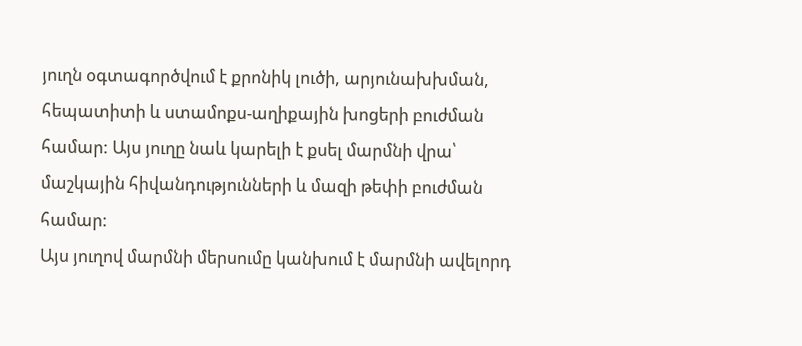յուղն օգտագործվում է քրոնիկ լուծի, արյունախխման, հեպատիտի և ստամոքս-աղիքային խոցերի բուժման համար: Այս յուղը նաև կարելի է քսել մարմնի վրա՝ մաշկային հիվանդությունների և մազի թեփի բուժման համար:
Այս յուղով մարմնի մերսումը կանխում է մարմնի ավելորդ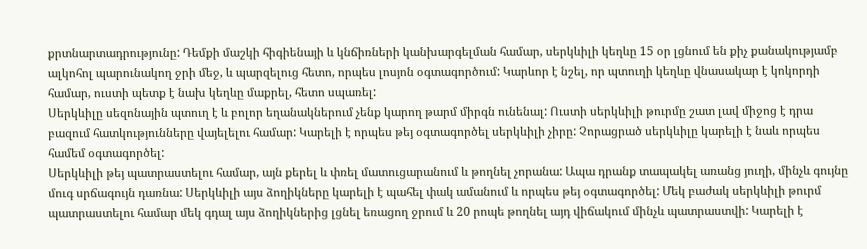քրտնարտադրությունը: Դեմքի մաշկի հիգիենայի և կնճիռների կանխարգելման համար, սերկևիլի կեղևը 15 օր լցնում են քիչ քանակությամբ ալկոհոլ պարունակող ջրի մեջ, և պարզելուց հետո, որպես լոսյոն օգտագործում: Կարևոր է նշել, որ պտուղի կեղևը վնասակար է կոկորդի համար, ուստի պետք է նախ կեղևը մաքրել, հետո սպառել:
Սերկևիլը սեզոնային պտուղ է և բոլոր եղանակներում չենք կարող թարմ միրգն ունենալ: Ուստի սերկևիլի թուրմը շատ լավ միջոց է դրա բազում հատկությունները վայելելու համար: Կարելի է որպես թեյ օգտագործել սերկևիլի չիրը: Չորացրած սերկևիլը կարելի է նաև որպես համեմ օգտագործել:
Սերկևիլի թեյ պատրաստելու համար, այն քերել և փռել մատուցարանում և թողնել չորանա: Ապա դրանք տապակել առանց յուղի, մինչև գույնը մուգ սրճագույն դառնա: Սերկևիլի այս ձողիկները կարելի է պահել փակ ամանում և որպես թեյ օգտագործել: Մեկ բաժակ սերկևիլի թուրմ պատրաստելու համար մեկ գդալ այս ձողիկներից լցնել եռացող ջրում և 20 րոպե թողնել այդ վիճակում մինչև պատրաստվի: Կարելի է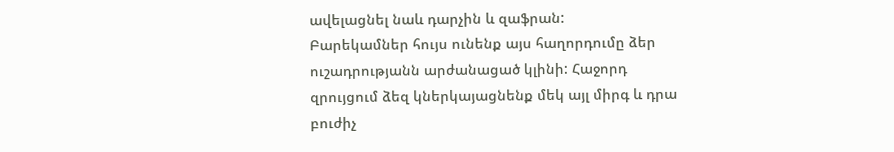ավելացնել նաև դարչին և զաֆրան:
Բարեկամներ հույս ունենք այս հաղորդումը ձեր ուշադրությանն արժանացած կլինի: Հաջորդ զրույցում ձեզ կներկայացնենք մեկ այլ միրգ և դրա բուժիչ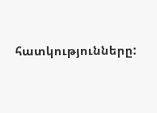հատկությունները: